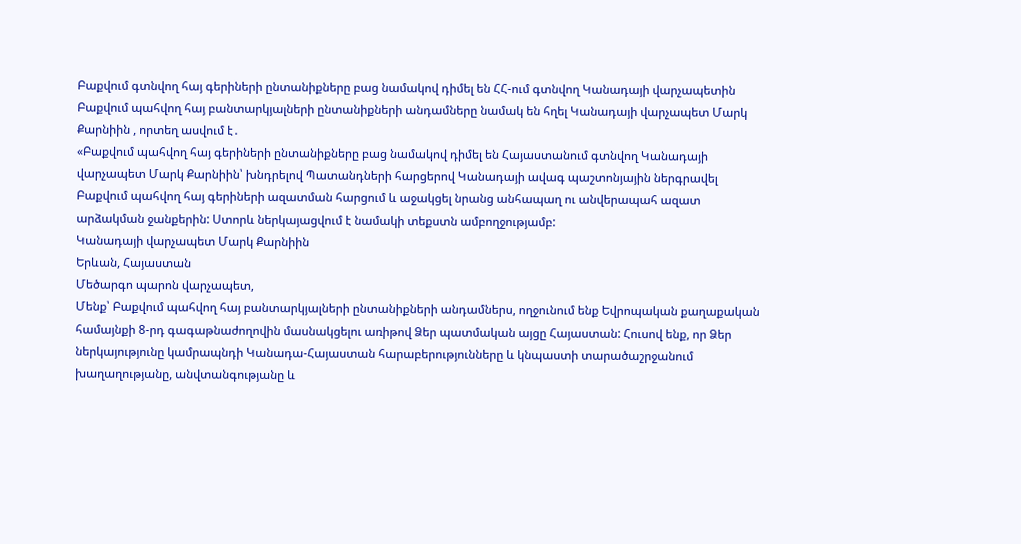Բաքվում գտնվող հայ գերիների ընտանիքները բաց նամակով դիմել են ՀՀ-ում գտնվող Կանադայի վարչապետին
Բաքվում պահվող հայ բանտարկյալների ընտանիքների անդամները նամակ են հղել Կանադայի վարչապետ Մարկ Քարնիին , որտեղ ասվում է․
«Բաքվում պահվող հայ գերիների ընտանիքները բաց նամակով դիմել են Հայաստանում գտնվող Կանադայի վարչապետ Մարկ Քարնիին՝ խնդրելով Պատանդների հարցերով Կանադայի ավագ պաշտոնյային ներգրավել Բաքվում պահվող հայ գերիների ազատման հարցում և աջակցել նրանց անհապաղ ու անվերապահ ազատ արձակման ջանքերին: Ստորև ներկայացվում է նամակի տեքստն ամբողջությամբ:
Կանադայի վարչապետ Մարկ Քարնիին
Երևան, Հայաստան
Մեծարգո պարոն վարչապետ,
Մենք՝ Բաքվում պահվող հայ բանտարկյալների ընտանիքների անդամներս, ողջունում ենք Եվրոպական քաղաքական համայնքի 8-րդ գագաթնաժողովին մասնակցելու առիթով Ձեր պատմական այցը Հայաստան: Հուսով ենք, որ Ձեր ներկայությունը կամրապնդի Կանադա-Հայաստան հարաբերությունները և կնպաստի տարածաշրջանում խաղաղությանը, անվտանգությանը և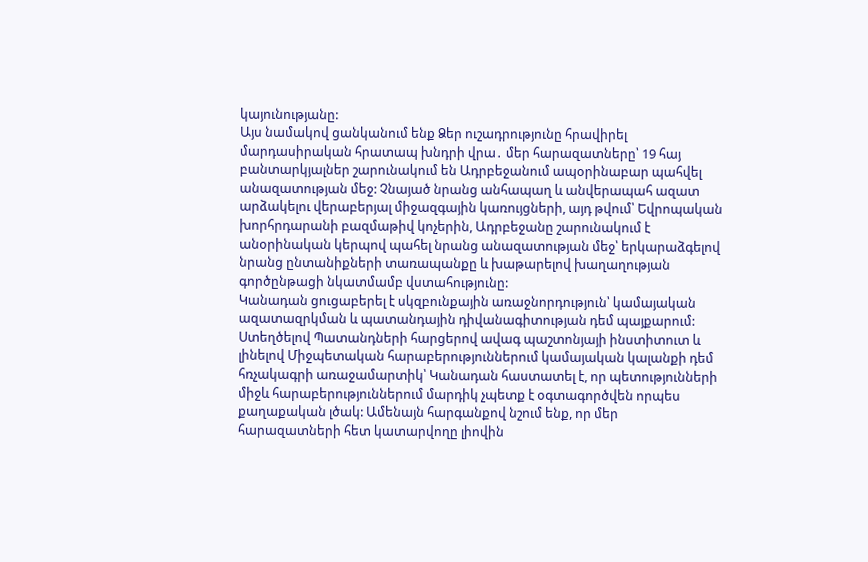կայունությանը:
Այս նամակով ցանկանում ենք Ձեր ուշադրությունը հրավիրել մարդասիրական հրատապ խնդրի վրա․ մեր հարազատները՝ 19 հայ բանտարկյալներ շարունակում են Ադրբեջանում ապօրինաբար պահվել անազատության մեջ: Չնայած նրանց անհապաղ և անվերապահ ազատ արձակելու վերաբերյալ միջազգային կառույցների, այդ թվում՝ Եվրոպական խորհրդարանի բազմաթիվ կոչերին, Ադրբեջանը շարունակում է անօրինական կերպով պահել նրանց անազատության մեջ՝ երկարաձգելով նրանց ընտանիքների տառապանքը և խաթարելով խաղաղության գործընթացի նկատմամբ վստահությունը:
Կանադան ցուցաբերել է սկզբունքային առաջնորդություն՝ կամայական ազատազրկման և պատանդային դիվանագիտության դեմ պայքարում: Ստեղծելով Պատանդների հարցերով ավագ պաշտոնյայի ինստիտուտ և լինելով Միջպետական հարաբերություններում կամայական կալանքի դեմ հռչակագրի առաջամարտիկ՝ Կանադան հաստատել է, որ պետությունների միջև հարաբերություններում մարդիկ չպետք է օգտագործվեն որպես քաղաքական լծակ: Ամենայն հարգանքով նշում ենք, որ մեր հարազատների հետ կատարվողը լիովին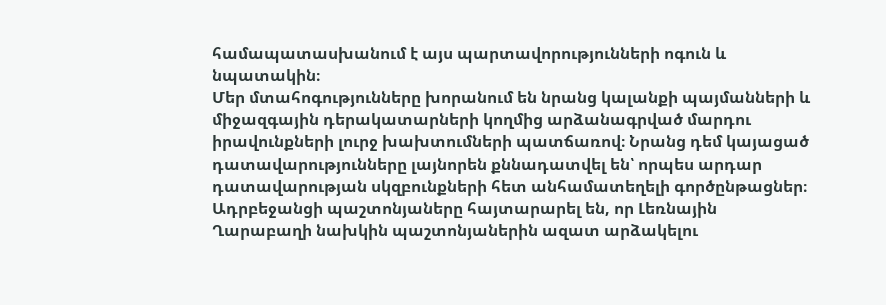համապատասխանում է այս պարտավորությունների ոգուն և նպատակին։
Մեր մտահոգությունները խորանում են նրանց կալանքի պայմանների և միջազգային դերակատարների կողմից արձանագրված մարդու իրավունքների լուրջ խախտումների պատճառով։ Նրանց դեմ կայացած դատավարությունները լայնորեն քննադատվել են՝ որպես արդար դատավարության սկզբունքների հետ անհամատեղելի գործընթացներ։ Ադրբեջանցի պաշտոնյաները հայտարարել են, որ Լեռնային Ղարաբաղի նախկին պաշտոնյաներին ազատ արձակելու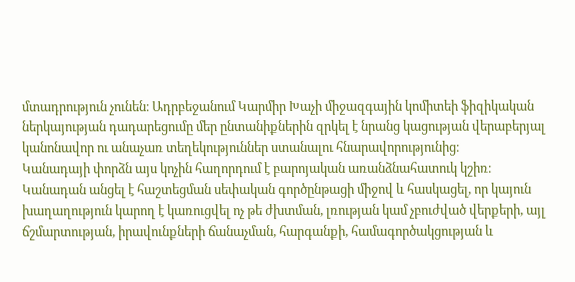մտադրություն չունեն։ Ադրբեջանում Կարմիր Խաչի միջազգային կոմիտեի ֆիզիկական ներկայության դադարեցումը մեր ընտանիքներին զրկել է նրանց կացության վերաբերյալ կանոնավոր ու անաչառ տեղեկություններ ստանալու հնարավորությունից։
Կանադայի փորձն այս կոչին հաղորդում է բարոյական առանձնահատուկ կշիռ։ Կանադան անցել է հաշտեցման սեփական գործընթացի միջով և հասկացել, որ կայուն խաղաղություն կարող է կառուցվել ոչ թե ժխտման, լռության կամ չբուժված վերքերի, այլ ճշմարտության, իրավունքների ճանաչման, հարգանքի, համագործակցության և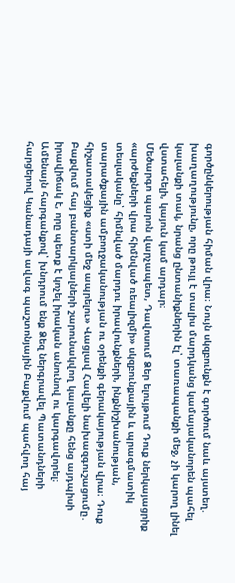գործընկերության հիման վրա։ Նույն սկզբունքն է գործում նաև այստեղ. խաղաղությունը, որը թույլ է տալիս մարդկանց կամայականորեն պահել կալանքի տակ, նրանց ընտանիքներին էլ՝ տառապանքի մեջ, չի կարող լինել վստահելի, կայուն կամ արդար։
Մեծարգո պարոն վարչապետ, Դավոսում Ձեր ելույթում Դուք ներկայացրիք «արժեքների վրա հիմնված ռեալիզմի» սկզբունքային և պրագմատիկ տեսլականը՝ հիմնված մարդու իրավունքների, ինքնիշխանության, տարածքային ամբողջականության ու օրենքի գերակայության վրա։ Դուք հիշատակեցիք «ստի մեջ ապրելու» Վացլավ Հավելի նախազգուշացումը․ Բաքվում հայ բանտարկյալների շարունակվող կալանքը հենց այդպիսի իրավիճակ է, որը պետք է կոչել իրական անունով ու կարգավորել։
Ամենայն հարգանքով՝ խնդրում ենք Ձեզ ներգրավել Պատանդների հարցերով Կանադայի ավագ պաշտոնյային Բաքվում պահվող հայ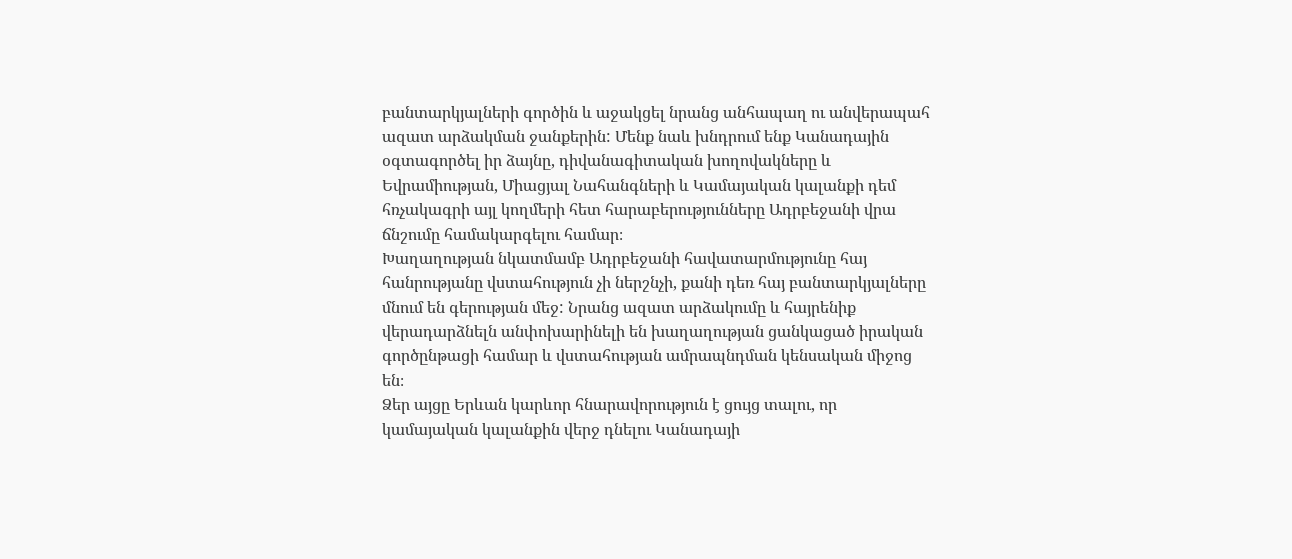բանտարկյալների գործին և աջակցել նրանց անհապաղ ու անվերապահ ազատ արձակման ջանքերին: Մենք նաև խնդրում ենք Կանադային օգտագործել իր ձայնը, դիվանագիտական խողովակները և Եվրամիության, Միացյալ Նահանգների և Կամայական կալանքի դեմ հռչակագրի այլ կողմերի հետ հարաբերությունները Ադրբեջանի վրա ճնշումը համակարգելու համար։
Խաղաղության նկատմամբ Ադրբեջանի հավատարմությունը հայ հանրությանը վստահություն չի ներշնչի, քանի դեռ հայ բանտարկյալները մնում են գերության մեջ: Նրանց ազատ արձակումը և հայրենիք վերադարձնելն անփոխարինելի են խաղաղության ցանկացած իրական գործընթացի համար և վստահության ամրապնդման կենսական միջոց են։
Ձեր այցը Երևան կարևոր հնարավորություն է ցույց տալու, որ կամայական կալանքին վերջ դնելու Կանադայի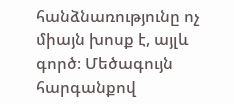հանձնառությունը ոչ միայն խոսք է, այլև գործ։ Մեծագույն հարգանքով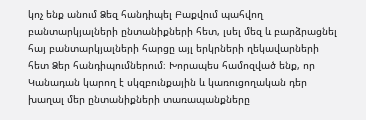կոչ ենք անում Ձեզ հանդիպել Բաքվում պահվող բանտարկյալների ընտանիքների հետ, լսել մեզ և բարձրացնել հայ բանտարկյալների հարցը այլ երկրների ղեկավարների հետ Ձեր հանդիպումներում։ Խորապես համոզված ենք, որ Կանադան կարող է սկզբունքային և կառուցողական դեր խաղալ մեր ընտանիքների տառապանքները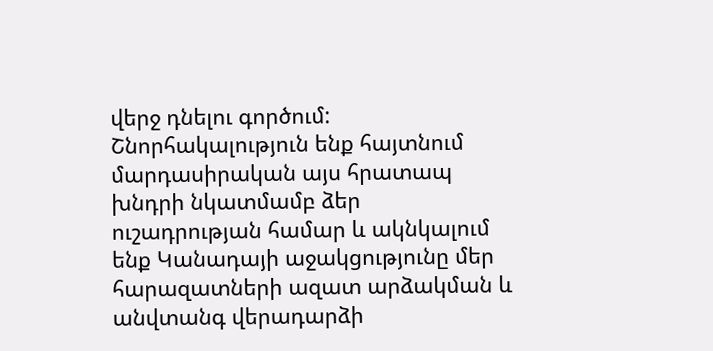վերջ դնելու գործում: Շնորհակալություն ենք հայտնում մարդասիրական այս հրատապ խնդրի նկատմամբ ձեր ուշադրության համար և ակնկալում ենք Կանադայի աջակցությունը մեր հարազատների ազատ արձակման և անվտանգ վերադարձի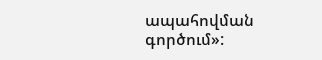ապահովման գործում»: